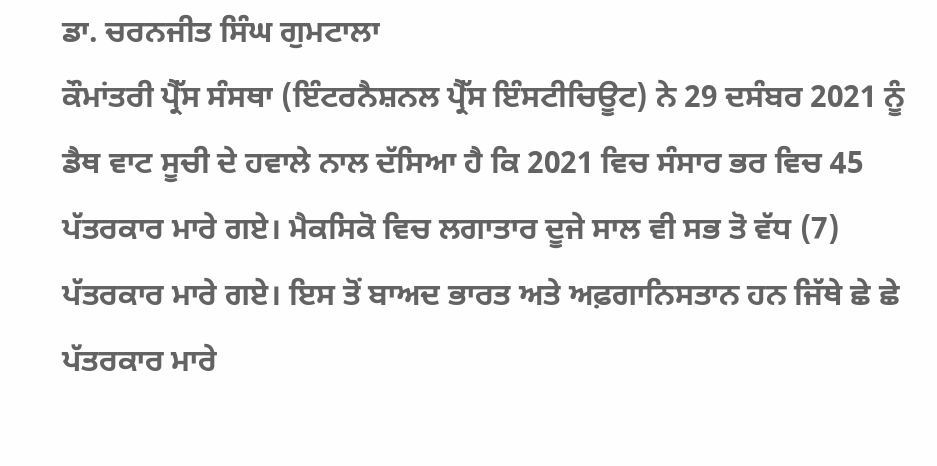ਡਾ. ਚਰਨਜੀਤ ਸਿੰਘ ਗੁਮਟਾਲਾ
ਕੌਮਾਂਤਰੀ ਪ੍ਰੈੱਸ ਸੰਸਥਾ (ਇੰਟਰਨੈਸ਼ਨਲ ਪ੍ਰੈੱਸ ਇੰਸਟੀਚਿਊਟ) ਨੇ 29 ਦਸੰਬਰ 2021 ਨੂੰ ਡੈਥ ਵਾਟ ਸੂਚੀ ਦੇ ਹਵਾਲੇ ਨਾਲ ਦੱਸਿਆ ਹੈ ਕਿ 2021 ਵਿਚ ਸੰਸਾਰ ਭਰ ਵਿਚ 45 ਪੱਤਰਕਾਰ ਮਾਰੇ ਗਏ। ਮੈਕਸਿਕੋ ਵਿਚ ਲਗਾਤਾਰ ਦੂਜੇ ਸਾਲ ਵੀ ਸਭ ਤੋ ਵੱਧ (7) ਪੱਤਰਕਾਰ ਮਾਰੇ ਗਏ। ਇਸ ਤੋਂ ਬਾਅਦ ਭਾਰਤ ਅਤੇ ਅਫ਼ਗਾਨਿਸਤਾਨ ਹਨ ਜਿੱਥੇ ਛੇ ਛੇ ਪੱਤਰਕਾਰ ਮਾਰੇ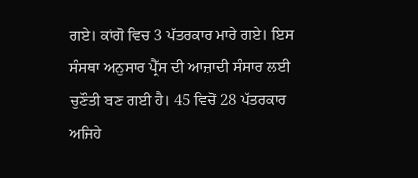ਗਏ। ਕਾਂਗੋ ਵਿਚ 3 ਪੱਤਰਕਾਰ ਮਾਰੇ ਗਏ। ਇਸ ਸੰਸਥਾ ਅਨੁਸਾਰ ਪ੍ਰੈੱਸ ਦੀ ਆਜ਼ਾਦੀ ਸੰਸਾਰ ਲਈ ਚੁਣੌਤੀ ਬਣ ਗਈ ਹੈ। 45 ਵਿਚੋਂ 28 ਪੱਤਰਕਾਰ ਅਜਿਹੇ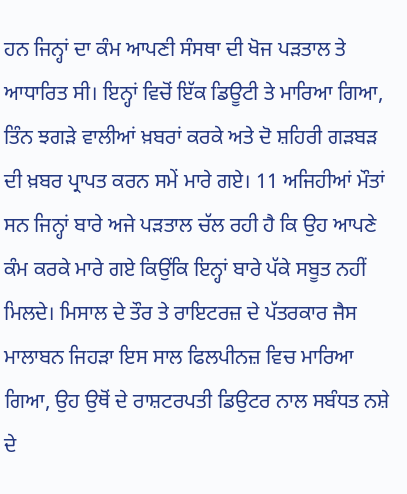ਹਨ ਜਿਨ੍ਹਾਂ ਦਾ ਕੰਮ ਆਪਣੀ ਸੰਸਥਾ ਦੀ ਖੋਜ ਪੜਤਾਲ ਤੇ ਆਧਾਰਿਤ ਸੀ। ਇਨ੍ਹਾਂ ਵਿਚੋਂ ਇੱਕ ਡਿਊਟੀ ਤੇ ਮਾਰਿਆ ਗਿਆ, ਤਿੰਨ ਝਗੜੇ ਵਾਲੀਆਂ ਖ਼ਬਰਾਂ ਕਰਕੇ ਅਤੇ ਦੋ ਸ਼ਹਿਰੀ ਗੜਬੜ ਦੀ ਖ਼ਬਰ ਪ੍ਰਾਪਤ ਕਰਨ ਸਮੇਂ ਮਾਰੇ ਗਏ। 11 ਅਜਿਹੀਆਂ ਮੌਤਾਂ ਸਨ ਜਿਨ੍ਹਾਂ ਬਾਰੇ ਅਜੇ ਪੜਤਾਲ ਚੱਲ ਰਹੀ ਹੈ ਕਿ ਉਹ ਆਪਣੇ ਕੰਮ ਕਰਕੇ ਮਾਰੇ ਗਏ ਕਿਉਂਕਿ ਇਨ੍ਹਾਂ ਬਾਰੇ ਪੱਕੇ ਸਬੂਤ ਨਹੀਂ ਮਿਲਦੇ। ਮਿਸਾਲ ਦੇ ਤੌਰ ਤੇ ਰਾਇਟਰਜ਼ ਦੇ ਪੱਤਰਕਾਰ ਜੈਸ ਮਾਲਾਬਨ ਜਿਹੜਾ ਇਸ ਸਾਲ ਫਿਲਪੀਨਜ਼ ਵਿਚ ਮਾਰਿਆ ਗਿਆ, ਉਹ ਉਥੋਂ ਦੇ ਰਾਸ਼ਟਰਪਤੀ ਡਿਉਟਰ ਨਾਲ ਸਬੰਧਤ ਨਸ਼ੇ ਦੇ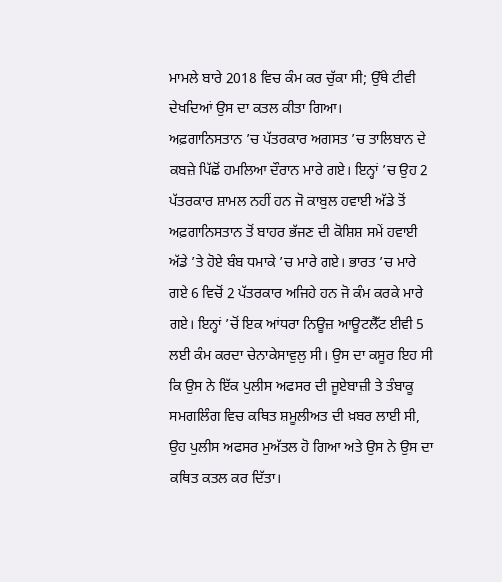ਮਾਮਲੇ ਬਾਰੇ 2018 ਵਿਚ ਕੰਮ ਕਰ ਚੁੱਕਾ ਸੀ; ਉੱਥੇ ਟੀਵੀ ਦੇਖਦਿਆਂ ਉਸ ਦਾ ਕਤਲ ਕੀਤਾ ਗਿਆ।
ਅਫ਼ਗਾਨਿਸਤਾਨ ’ਚ ਪੱਤਰਕਾਰ ਅਗਸਤ ’ਚ ਤਾਲਿਬਾਨ ਦੇ ਕਬਜ਼ੇ ਪਿੱਛੋਂ ਹਮਲਿਆ ਦੌਰਾਨ ਮਾਰੇ ਗਏ। ਇਨ੍ਹਾਂ ’ਚ ਉਹ 2 ਪੱਤਰਕਾਰ ਸ਼ਾਮਲ ਨਹੀਂ ਹਨ ਜੋ ਕਾਬੁਲ ਹਵਾਈ ਅੱਡੇ ਤੋਂ ਅਫ਼ਗਾਨਿਸਤਾਨ ਤੋਂ ਬਾਹਰ ਭੱਜਣ ਦੀ ਕੋਸ਼ਿਸ਼ ਸਮੇਂ ਹਵਾਈ ਅੱਡੇ ’ਤੇ ਹੋਏ ਬੰਬ ਧਮਾਕੇ ’ਚ ਮਾਰੇ ਗਏ। ਭਾਰਤ ’ਚ ਮਾਰੇ ਗਏ 6 ਵਿਚੋਂ 2 ਪੱਤਰਕਾਰ ਅਜਿਹੇ ਹਨ ਜੋ ਕੰਮ ਕਰਕੇ ਮਾਰੇ ਗਏ। ਇਨ੍ਹਾਂ ’ਚੋਂ ਇਕ ਆਂਧਰਾ ਨਿਊਜ਼ ਆਊਟਲੈੱਟ ਈਵੀ 5 ਲਈ ਕੰਮ ਕਰਦਾ ਚੇਨਾਕੇਸਾਵੁਲੁ ਸੀ। ਉਸ ਦਾ ਕਸੂਰ ਇਹ ਸੀ ਕਿ ਉਸ ਨੇ ਇੱਕ ਪੁਲੀਸ ਅਫਸਰ ਦੀ ਜੂਏਬਾਜ਼ੀ ਤੇ ਤੰਬਾਕੂ ਸਮਗਲਿੰਗ ਵਿਚ ਕਥਿਤ ਸ਼ਮੂਲੀਅਤ ਦੀ ਖ਼ਬਰ ਲਾਈ ਸੀ, ਉਹ ਪੁਲੀਸ ਅਫਸਰ ਮੁਅੱਤਲ ਹੋ ਗਿਆ ਅਤੇ ਉਸ ਨੇ ਉਸ ਦਾ ਕਥਿਤ ਕਤਲ ਕਰ ਦਿੱਤਾ।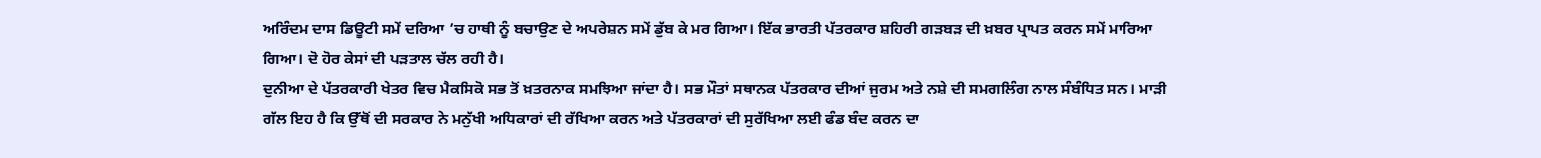ਅਰਿੰਦਮ ਦਾਸ ਡਿਊਟੀ ਸਮੇਂ ਦਰਿਆ ’ਚ ਹਾਥੀ ਨੂੰ ਬਚਾਉਣ ਦੇ ਅਪਰੇਸ਼ਨ ਸਮੇਂ ਡੁੱਬ ਕੇ ਮਰ ਗਿਆ। ਇੱਕ ਭਾਰਤੀ ਪੱਤਰਕਾਰ ਸ਼ਹਿਰੀ ਗੜਬੜ ਦੀ ਖ਼ਬਰ ਪ੍ਰਾਪਤ ਕਰਨ ਸਮੇਂ ਮਾਰਿਆ ਗਿਆ। ਦੋ ਹੋਰ ਕੇਸਾਂ ਦੀ ਪੜਤਾਲ ਚੱਲ ਰਹੀ ਹੈ।
ਦੁਨੀਆ ਦੇ ਪੱਤਰਕਾਰੀ ਖੇਤਰ ਵਿਚ ਮੈਕਸਿਕੋ ਸਭ ਤੋਂ ਖ਼ਤਰਨਾਕ ਸਮਝਿਆ ਜਾਂਦਾ ਹੈ। ਸਭ ਮੌਤਾਂ ਸਥਾਨਕ ਪੱਤਰਕਾਰ ਦੀਆਂ ਜੁਰਮ ਅਤੇ ਨਸ਼ੇ ਦੀ ਸਮਗਲਿੰਗ ਨਾਲ ਸੰਬੰਧਿਤ ਸਨ। ਮਾੜੀ ਗੱਲ ਇਹ ਹੈ ਕਿ ਉੱਥੋਂ ਦੀ ਸਰਕਾਰ ਨੇ ਮਨੁੱਖੀ ਅਧਿਕਾਰਾਂ ਦੀ ਰੱਖਿਆ ਕਰਨ ਅਤੇ ਪੱਤਰਕਾਰਾਂ ਦੀ ਸੁਰੱਖਿਆ ਲਈ ਫੰਡ ਬੰਦ ਕਰਨ ਦਾ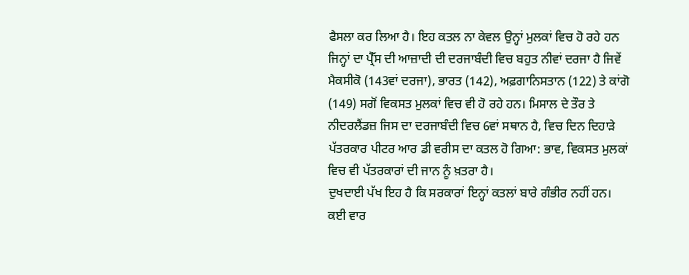ਫੈਸਲਾ ਕਰ ਲਿਆ ਹੈ। ਇਹ ਕਤਲ ਨਾ ਕੇਵਲ ਉਨ੍ਹਾਂ ਮੁਲਕਾਂ ਵਿਚ ਹੋ ਰਹੇ ਹਨ ਜਿਨ੍ਹਾਂ ਦਾ ਪ੍ਰੈੱਸ ਦੀ ਆਜ਼ਾਦੀ ਦੀ ਦਰਜਾਬੰਦੀ ਵਿਚ ਬਹੁਤ ਨੀਵਾਂ ਦਰਜਾ ਹੈ ਜਿਵੇਂ ਮੈਕਸੀਕੋ (143ਵਾਂ ਦਰਜਾ), ਭਾਰਤ (142), ਅਫ਼ਗਾਨਿਸਤਾਨ (122) ਤੇ ਕਾਂਗੋ (149) ਸਗੋਂ ਵਿਕਸਤ ਮੁਲਕਾਂ ਵਿਚ ਵੀ ਹੋ ਰਹੇ ਹਨ। ਮਿਸਾਲ ਦੇ ਤੌਰ ਤੇ ਨੀਦਰਲੈਂਡਜ਼ ਜਿਸ ਦਾ ਦਰਜਾਬੰਦੀ ਵਿਚ 6ਵਾਂ ਸਥਾਨ ਹੈ, ਵਿਚ ਦਿਨ ਦਿਹਾੜੇ ਪੱਤਰਕਾਰ ਪੀਟਰ ਆਰ ਡੀ ਵਰੀਸ ਦਾ ਕਤਲ ਹੋ ਗਿਆ: ਭਾਵ, ਵਿਕਸਤ ਮੁਲਕਾਂ ਵਿਚ ਵੀ ਪੱਤਰਕਾਰਾਂ ਦੀ ਜਾਨ ਨੂੰ ਖ਼ਤਰਾ ਹੈ।
ਦੁਖਦਾਈ ਪੱਖ ਇਹ ਹੈ ਕਿ ਸਰਕਾਰਾਂ ਇਨ੍ਹਾਂ ਕਤਲਾਂ ਬਾਰੇ ਗੰਭੀਰ ਨਹੀਂ ਹਨ। ਕਈ ਵਾਰ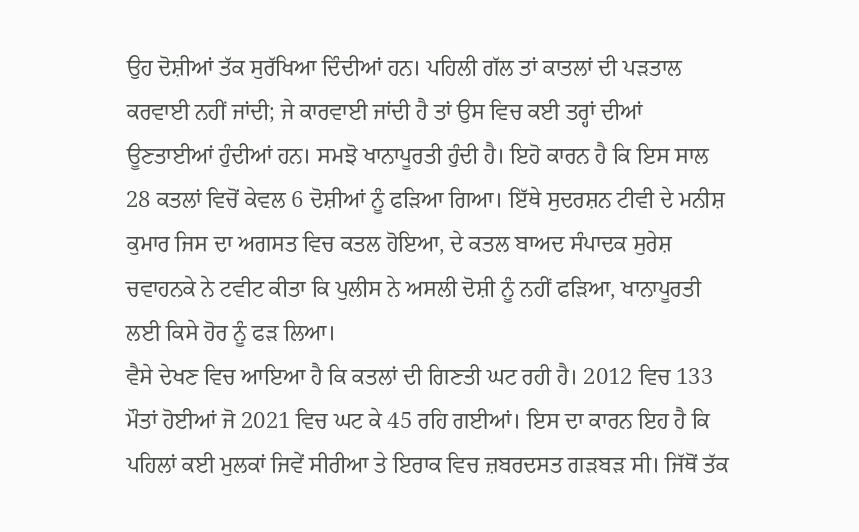ਉਹ ਦੋਸ਼ੀਆਂ ਤੱਕ ਸੁਰੱਖਿਆ ਦਿੰਦੀਆਂ ਹਨ। ਪਹਿਲੀ ਗੱਲ ਤਾਂ ਕਾਤਲਾਂ ਦੀ ਪੜਤਾਲ ਕਰਵਾਈ ਨਹੀਂ ਜਾਂਦੀ; ਜੇ ਕਾਰਵਾਈ ਜਾਂਦੀ ਹੈ ਤਾਂ ਉਸ ਵਿਚ ਕਈ ਤਰ੍ਹਾਂ ਦੀਆਂ ਊਣਤਾਈਆਂ ਹੁੰਦੀਆਂ ਹਨ। ਸਮਝੋ ਖਾਨਾਪੂਰਤੀ ਹੁੰਦੀ ਹੈ। ਇਹੋ ਕਾਰਨ ਹੈ ਕਿ ਇਸ ਸਾਲ 28 ਕਤਲਾਂ ਵਿਚੋਂ ਕੇਵਲ 6 ਦੋਸ਼ੀਆਂ ਨੂੰ ਫੜਿਆ ਗਿਆ। ਇੱਥੇ ਸੁਦਰਸ਼ਨ ਟੀਵੀ ਦੇ ਮਨੀਸ਼ ਕੁਮਾਰ ਜਿਸ ਦਾ ਅਗਸਤ ਵਿਚ ਕਤਲ ਹੋਇਆ, ਦੇ ਕਤਲ ਬਾਅਦ ਸੰਪਾਦਕ ਸੁਰੇਸ਼ ਚਵਾਹਨਕੇ ਨੇ ਟਵੀਟ ਕੀਤਾ ਕਿ ਪੁਲੀਸ ਨੇ ਅਸਲੀ ਦੋਸ਼ੀ ਨੂੰ ਨਹੀਂ ਫੜਿਆ, ਖਾਨਾਪੂਰਤੀ ਲਈ ਕਿਸੇ ਹੋਰ ਨੂੰ ਫੜ ਲਿਆ।
ਵੈਸੇ ਦੇਖਣ ਵਿਚ ਆਇਆ ਹੈ ਕਿ ਕਤਲਾਂ ਦੀ ਗਿਣਤੀ ਘਟ ਰਹੀ ਹੈ। 2012 ਵਿਚ 133 ਮੌਤਾਂ ਹੋਈਆਂ ਜੋ 2021 ਵਿਚ ਘਟ ਕੇ 45 ਰਹਿ ਗਈਆਂ। ਇਸ ਦਾ ਕਾਰਨ ਇਹ ਹੈ ਕਿ ਪਹਿਲਾਂ ਕਈ ਮੁਲਕਾਂ ਜਿਵੇਂ ਸੀਰੀਆ ਤੇ ਇਰਾਕ ਵਿਚ ਜ਼ਬਰਦਸਤ ਗੜਬੜ ਸੀ। ਜਿੱਥੋਂ ਤੱਕ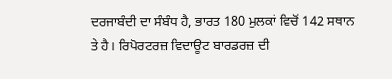ਦਰਜਾਬੰਦੀ ਦਾ ਸੰਬੰਧ ਹੈ, ਭਾਰਤ 180 ਮੁਲਕਾਂ ਵਿਚੋਂ 142 ਸਥਾਨ ਤੇ ਹੈ। ਰਿਪੋਰਟਰਜ਼ ਵਿਦਾਊਟ ਬਾਰਡਰਜ਼ ਦੀ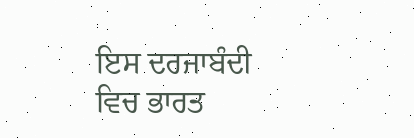ਇਸ ਦਰਜਾਬੰਦੀ ਵਿਚ ਭਾਰਤ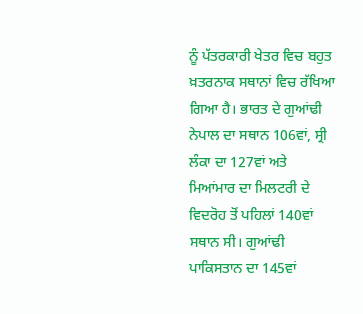ਨੂੰ ਪੱਤਰਕਾਰੀ ਖੇਤਰ ਵਿਚ ਬਹੁਤ ਖ਼ਤਰਨਾਕ ਸਥਾਨਾਂ ਵਿਚ ਰੱਖਿਆ ਗਿਆ ਹੈ। ਭਾਰਤ ਦੇ ਗੁਆਂਢੀ ਨੇਪਾਲ ਦਾ ਸਥਾਨ 106ਵਾਂ, ਸ੍ਰੀ ਲੰਕਾ ਦਾ 127ਵਾਂ ਅਤੇ ਮਿਆਂਮਾਰ ਦਾ ਮਿਲਟਰੀ ਦੇ ਵਿਦਰੋਹ ਤੋਂ ਪਹਿਲਾਂ 140ਵਾਂ ਸਥਾਨ ਸੀ। ਗੁਆਂਢੀ ਪਾਕਿਸਤਾਨ ਦਾ 145ਵਾਂ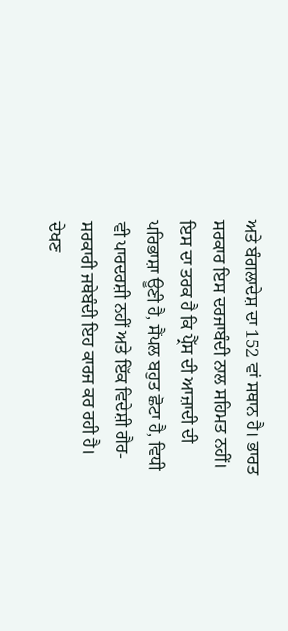ਅਤੇ ਬੰਗਲਾਦੇਸ਼ ਦਾ 152 ਵਾਂ ਸਥਾਨ ਹੈ। ਭਾਰਤ ਸਰਕਾਰ ਇਸ ਦਰਜਾਬੰਦੀ ਨਾਲ ਸਹਿਮਤ ਨਹੀਂ। ਇਸ ਦਾ ਤਰਕ ਹੈ ਕਿ ਪ੍ਰੈੱਸ ਦੀ ਆਜ਼ਾਦੀ ਦੀ ਪਰਿਭਾਸ਼ਾ ਊਣੀ ਹੈ, ਸੈਂਪਲ ਬਹੁਤ ਛੋਟਾ ਹੈ, ਵਿਧੀ ਵੀ ਪਾਰਦਰਸ਼ੀ ਨਹੀਂ ਅਤੇ ਇੱਕ ਵਿਦੇਸ਼ੀ ਗੈਰ-ਸਰਕਾਰੀ ਜਥੇਬੰਦੀ ਇਹ ਕਾਰਜ ਕਰ ਰਹੀ ਹੈ। ਦੇਖਣ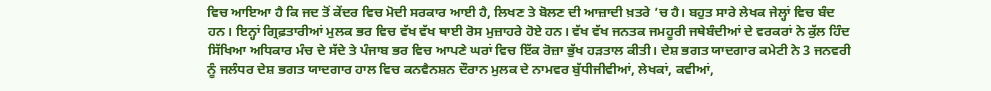ਵਿਚ ਆਇਆ ਹੈ ਕਿ ਜਦ ਤੋਂ ਕੇਂਦਰ ਵਿਚ ਮੋਦੀ ਸਰਕਾਰ ਆਈ ਹੈ, ਲਿਖਣ ਤੇ ਬੋਲਣ ਦੀ ਆਜ਼ਾਦੀ ਖ਼ਤਰੇ ’ਚ ਹੈ। ਬਹੁਤ ਸਾਰੇ ਲੇਖਕ ਜੇਲ੍ਹਾਂ ਵਿਚ ਬੰਦ ਹਨ। ਇਨ੍ਹਾਂ ਗ੍ਰਿਫ਼ਤਾਰੀਆਂ ਮੁਲਕ ਭਰ ਵਿਚ ਵੱਖ ਵੱਖ ਥਾਈ ਰੋਸ ਮੁਜ਼ਾਹਰੇ ਹੋਏ ਹਨ। ਵੱਖ ਵੱਖ ਜਨਤਕ ਜਮਹੂਰੀ ਜਥੇਬੰਦੀਆਂ ਦੇ ਵਰਕਰਾਂ ਨੇ ਕੁੱਲ ਹਿੰਦ ਸਿੱਖਿਆ ਅਧਿਕਾਰ ਮੰਚ ਦੇ ਸੱਦੇ ਤੇ ਪੰਜਾਬ ਭਰ ਵਿਚ ਆਪਣੇ ਘਰਾਂ ਵਿਚ ਇੱਕ ਰੋਜ਼ਾ ਭੁੱਖ ਹੜਤਾਲ ਕੀਤੀ। ਦੇਸ਼ ਭਗਤ ਯਾਦਗਾਰ ਕਮੇਟੀ ਨੇ 3 ਜਨਵਰੀ ਨੂੰ ਜਲੰਧਰ ਦੇਸ਼ ਭਗਤ ਯਾਦਗਾਰ ਹਾਲ ਵਿਚ ਕਨਵੈਨਸ਼ਨ ਦੌਰਾਨ ਮੁਲਕ ਦੇ ਨਾਮਵਰ ਬੁੱਧੀਜੀਵੀਆਂ, ਲੇਖਕਾਂ, ਕਵੀਆਂ,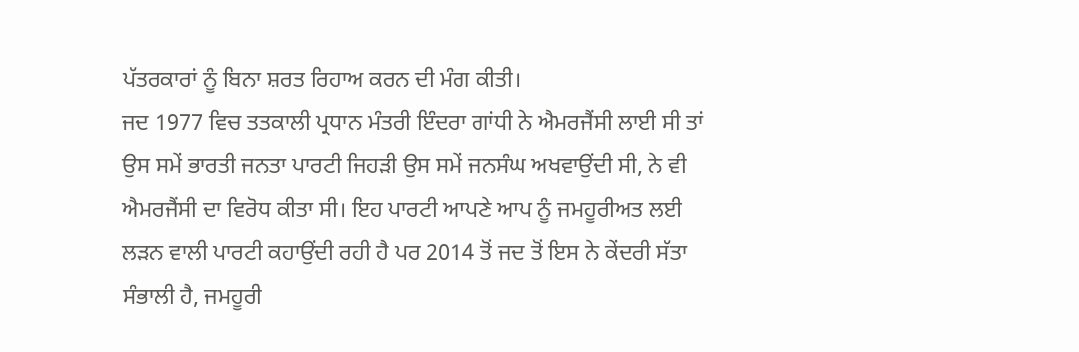ਪੱਤਰਕਾਰਾਂ ਨੂੰ ਬਿਨਾ ਸ਼ਰਤ ਰਿਹਾਅ ਕਰਨ ਦੀ ਮੰਗ ਕੀਤੀ।
ਜਦ 1977 ਵਿਚ ਤਤਕਾਲੀ ਪ੍ਰਧਾਨ ਮੰਤਰੀ ਇੰਦਰਾ ਗਾਂਧੀ ਨੇ ਐਮਰਜੈਂਸੀ ਲਾਈ ਸੀ ਤਾਂ ਉਸ ਸਮੇਂ ਭਾਰਤੀ ਜਨਤਾ ਪਾਰਟੀ ਜਿਹੜੀ ਉਸ ਸਮੇਂ ਜਨਸੰਘ ਅਖਵਾਉਂਦੀ ਸੀ, ਨੇ ਵੀ ਐਮਰਜੈਂਸੀ ਦਾ ਵਿਰੋਧ ਕੀਤਾ ਸੀ। ਇਹ ਪਾਰਟੀ ਆਪਣੇ ਆਪ ਨੂੰ ਜਮਹੂਰੀਅਤ ਲਈ ਲੜਨ ਵਾਲੀ ਪਾਰਟੀ ਕਹਾਉਂਦੀ ਰਹੀ ਹੈ ਪਰ 2014 ਤੋਂ ਜਦ ਤੋਂ ਇਸ ਨੇ ਕੇਂਦਰੀ ਸੱਤਾ ਸੰਭਾਲੀ ਹੈ, ਜਮਹੂਰੀ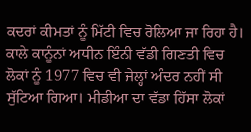ਕਦਰਾਂ ਕੀਮਤਾਂ ਨੂੰ ਮਿੱਟੀ ਵਿਚ ਰੋਲਿਆ ਜਾ ਰਿਹਾ ਹੈ। ਕਾਲੇ ਕਾਨੂੰਨਾਂ ਅਧੀਨ ਇੰਨੀ ਵੱਡੀ ਗਿਣਤੀ ਵਿਚ ਲੋਕਾਂ ਨੂੰ 1977 ਵਿਚ ਵੀ ਜੇਲ੍ਹਾਂ ਅੰਦਰ ਨਹੀਂ ਸੀ ਸੁੱਟਿਆ ਗਿਆ। ਮੀਡੀਆ ਦਾ ਵੱਡਾ ਹਿੱਸਾ ਲੋਕਾਂ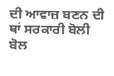ਦੀ ਆਵਾਜ਼ ਬਣਨ ਦੀ ਥਾਂ ਸਰਕਾਰੀ ਬੋਲੀ ਬੋਲ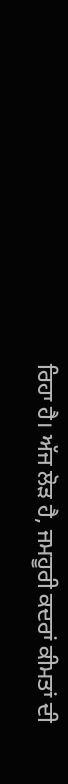ਰਿਹਾ ਹੈ। ਅੱਜ ਲੋੜ ਹੈ, ਜਮਹੂਰੀ ਕਦਰਾਂ ਕੀਮਤਾਂ ਦੀ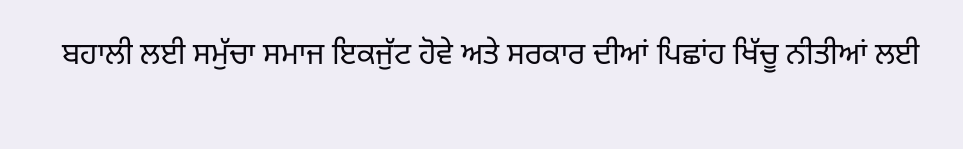ਬਹਾਲੀ ਲਈ ਸਮੁੱਚਾ ਸਮਾਜ ਇਕਜੁੱਟ ਹੋਵੇ ਅਤੇ ਸਰਕਾਰ ਦੀਆਂ ਪਿਛਾਂਹ ਖਿੱਚੂ ਨੀਤੀਆਂ ਲਈ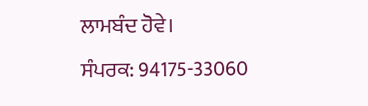ਲਾਮਬੰਦ ਹੋਵੇ।
ਸੰਪਰਕ: 94175-33060